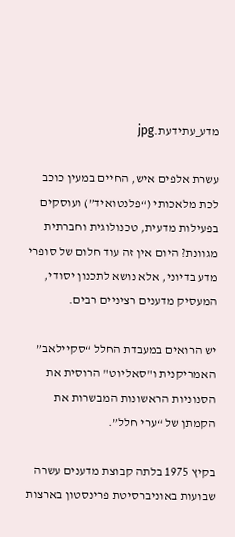מדע_עתידעת.jpg

עשרת אלפים איש, החיים במעין כוכב לכת מלאכותי (“פלנטואיד”) ועוסקים בפעילות מדעית, טכנולוגית וחברתית מגוונת? היום אין זה עוד חלום של סופרי מדע בדיוני, אלא נושא לתכנון יסודי, המעסיק מדענים רציניים רבים.

יש הרואים במעבדת החלל “סקיילאב” האמריקנית ו"סאליוט" הרוסית את הסנוניות הראשונות המבשרות את הקמתן של “ערי חלל”.

בקיץ 1975 בלתה קבוצת מדענים עשרה שבועות באוניברסיטת פרינסטון בארצות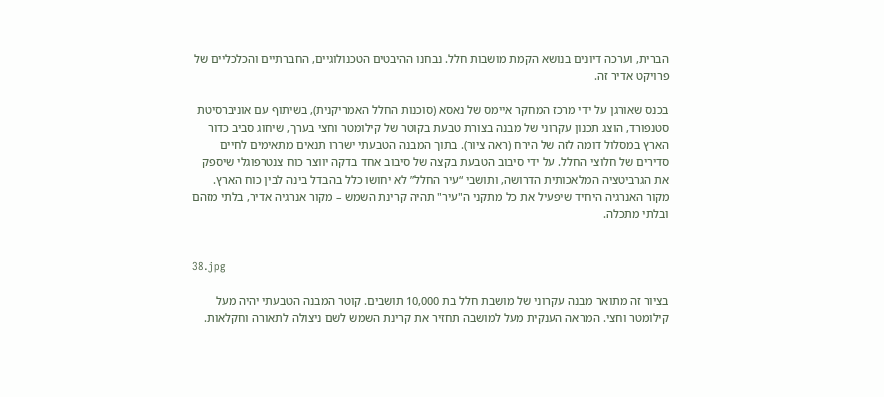הברית, וערכה דיונים בנושא הקמת מושבות חלל. נבחנו ההיבטים הטכנולוגיים, החברתיים והכלכליים של פרויקט אדיר זה.

בכנס שאורגן על ידי מרכז המחקר איימס של נאסא (סוכנות החלל האמריקנית), בשיתוף עם אוניברסיטת סטנפורד, הוצג תכנון עקרוני של מבנה בצורת טבעת בקוטר של קילומטר וחצי בערך, שיחוג סביב כדור הארץ במסלול דומה לזה של הירח (ראה ציור). בתוך המבנה הטבעתי ישררו תנאים מתאימים לחיים סדירים של חלוצי החלל. על ידי סיבוב הטבעת בקצה של סיבוב אחד בדקה יווצר כוח צנטרפוגלי שיספק את הגרביטציה המלאכותית הדרושה, ותושבי “עיר החלל” לא יחושו כלל בהבדל בינה לבין כוח הארץ. מקור האנרגיה היחיד שיפעיל את כל מתקני ה"עיר" תהיה קרינת השמש – מקור אנרגיה אדיר, בלתי מזהם ובלתי מתכלה.


38.jpg

בציור זה מתואר מבנה עקרוני של מושבת חלל בת 10,000 תושבים. קוטר המבנה הטבעתי יהיה מעל קילומטר וחצי. המראה הענקית מעל למושבה תחזיר את קרינת השמש לשם ניצולה לתאורה וחקלאות.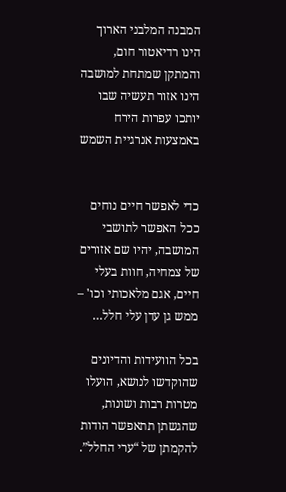המבנה המלבני הארוך הינו רדיאטור חום, והמתקן שמתחת למושבה הינו אזור תעשיה שבו יותכו עפרות הירח באמצעות אנרגיית השמש


כדי לאפשר חיים נוחים ככל האפשר לתושבי המושבה, יהיו שם אזורים של צמחיה, חוות בעלי חיים, אגם מלאכותי וכו' – ממש גן עדן עלי חלל…

בכל הוועידות והדיונים שהוקדשו לנושא, הועלו מטרות רבות ושונות, שהגשתן תתאפשר הודות להקמתן של “ערי החלל”.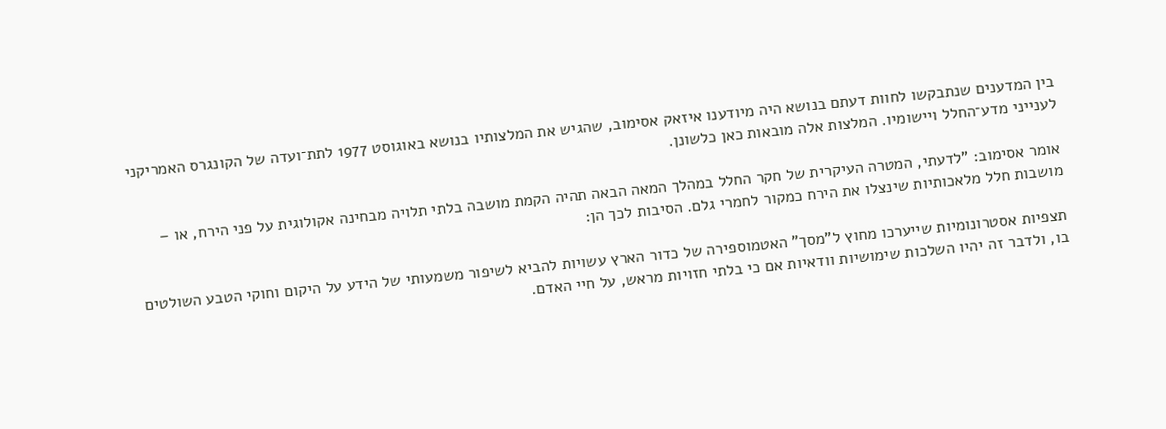בין המדענים שנתבקשו לחוות דעתם בנושא היה מיודענו איזאק אסימוב, שהגיש את המלצותיו בנושא באוגוסט 1977 לתת־ועדה של הקונגרס האמריקני לענייני מדע־החלל ויישומיו. המלצות אלה מובאות כאן כלשונן.

אומר אסימוב: "לדעתי, המטרה העיקרית של חקר החלל במהלך המאה הבאה תהיה הקמת מושבה בלתי תלויה מבחינה אקולוגית על פני הירח, או – מושבות חלל מלאכותיות שינצלו את הירח כמקור לחמרי גלם. הסיבות לכך הן:

תצפיות אסטרונומיות שייערכו מחוץ ל”מסך" האטמוספירה של כדור הארץ עשויות להביא לשיפור משמעותי של הידע על היקום וחוקי הטבע השולטים בו, ולדבר זה יהיו השלכות שימושיות וודאיות אם כי בלתי חזויות מראש, על חיי האדם.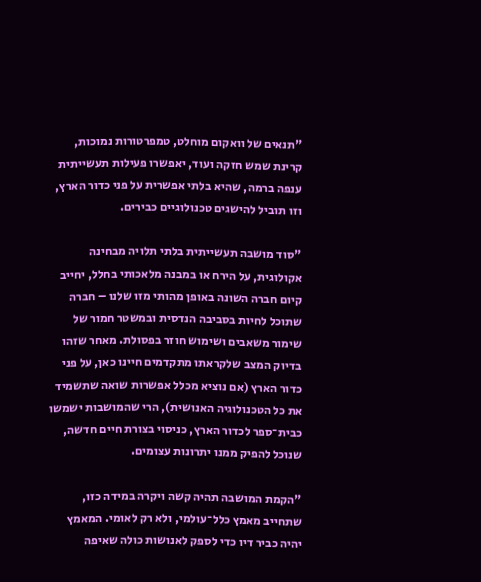"תנאים של וואקום מוחלט, טמפרטורות נמוכות, קרינת שמש חזקה ועוד, יאפשרו פעילות תעשייתית ענפה ברמה, שהיא בלתי אפשרית על פני כדור הארץ, וזו תוביל להישגים טכנולוגיים כבירים.

"סוד מושבה תעשייתית בלתי תלויה מבחינה אקולוגית, על הירח או במבנה מלאכותי בחלל, יחייב קיום חברה השונה באופן מהותי מזו שלנו – חברה שתוכל לחיות בסביבה הנדסית ובמשטר חמור של שימור משאבים ושימוש חוזר בפסולת. מאחר שזהו בדיוק המצב שלקראתו מתקדמים חיינו כאן, על פני כדור הארץ (אם נוציא מכלל אפשרות שואה שתשמיד את כל הטכנולוגיה האנושית), הרי שהמושבות ישמשו כבית־ספר לכדור הארץ, כניסוי בצורת חיים חדשה, שנוכל להפיק ממנו יתרונות עצומים.

"הקמת המושבה תהיה קשה ויקרה במידה כזו, שתחייב מאמץ כלל־עולמי, ולא רק לאומי. המאמץ יהיה כביר דיו כדי לספק לאנושות כולה שאיפה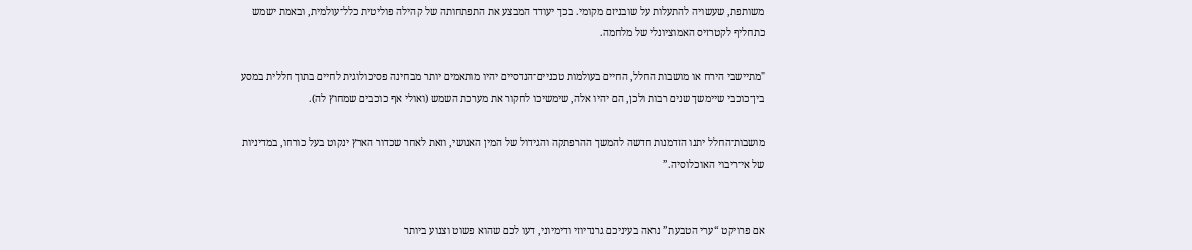משותפת, שעשויה להתעלות על שובניזם מקומי. בכך יעודד המבצע את התפתחותה של קהילה פוליטית כלל־עולמית, ובאמת ישמש כתחליף לקטרזיס האמוציונלי של מלחמה.

"מתיישבי הירח או מושבות החלל, החיים בעולמות טכניים־הנדסיים יהיו מותאמים יותר מבחינה פסיכולוגית לחיים בתוך חללית במסע בין־כוכבי שיימשך שנים רבות ולכן, הם יהיו אלה, שימשיכו לחקור את מערכת השמש (ואולי אף כוכבים שמחוץ לה).

מושבות־החלל יתנו הזדמנות חדשה להמשך ההרפתקה והגידול של המין האנושי, וזאת לאחר שכדור הארץ ינקוט בעל כורחו, במדיניות של אי־ריבוי האוכלוסיה.”


אם פרויקט “ערי הטבעת” נראה בעיניכם גרנדיוזי ודימיוני, דעו לכם שהוא פשוט וצנוע ביותר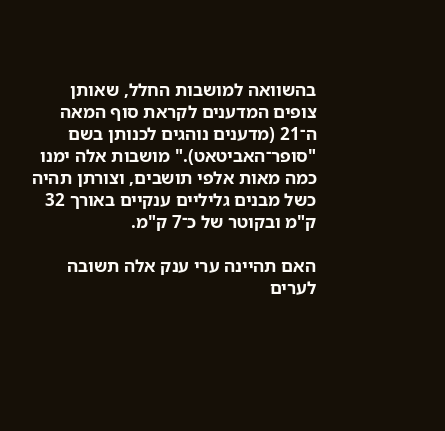בהשוואה למושבות החלל, שאותן צופים המדענים לקראת סוף המאה ה־21 (מדענים נוהגים לכנותן בשם "סופר־האביטאט)." מושבות אלה ימנו כמה מאות אלפי תושבים, וצורתן תהיה כשל מבנים גליליים ענקיים באורך 32 ק"מ ובקוטר של כ־7 ק"מ.

האם תהיינה ערי ענק אלה תשובה לערים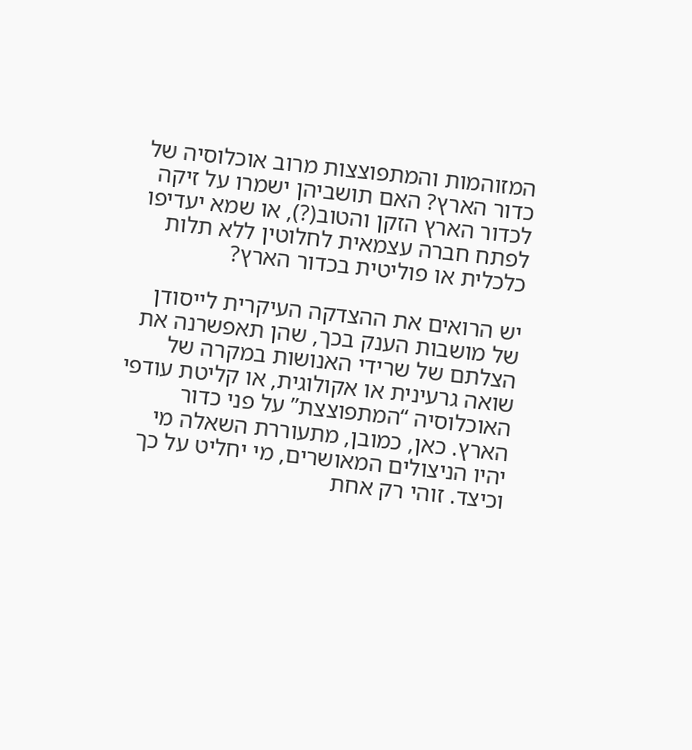המזוהמות והמתפוצצות מרוב אוכלוסיה של כדור הארץ? האם תושביהן ישמרו על זיקה לכדור הארץ הזקן והטוב(?), או שמא יעדיפו לפתח חברה עצמאית לחלוטין ללא תלות כלכלית או פוליטית בכדור הארץ?

יש הרואים את ההצדקה העיקרית לייסודן של מושבות הענק בכך, שהן תאפשרנה את הצלתם של שרידי האנושות במקרה של שואה גרעינית או אקולוגית, או קליטת עודפי האוכלוסיה “המתפוצצת” על פני כדור הארץ. כאן, כמובן, מתעוררת השאלה מי יהיו הניצולים המאושרים, מי יחליט על כך וכיצד. זוהי רק אחת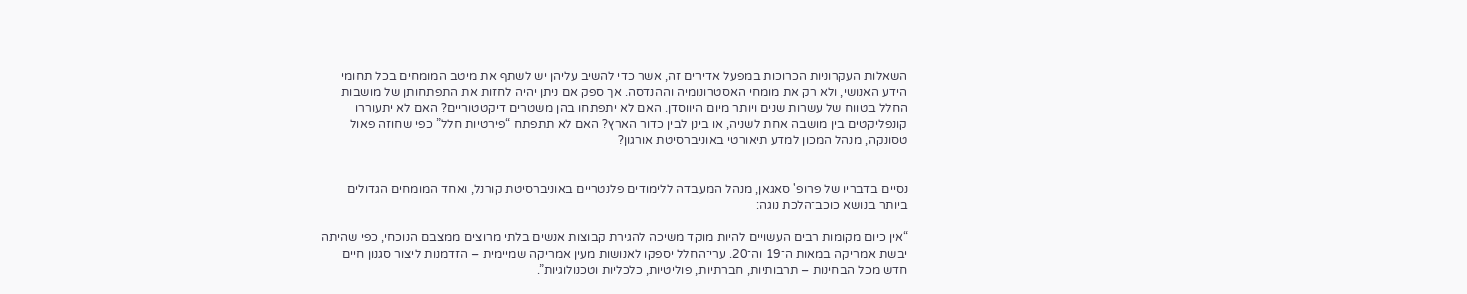השאלות העקרוניות הכרוכות במפעל אדירים זה, אשר כדי להשיב עליהן יש לשתף את מיטב המומחים בכל תחומי הידע האנושי, ולא רק את מומחי האסטרונומיה וההנדסה. אך ספק אם ניתן יהיה לחזות את התפתחותן של מושבות החלל בטווח של עשרות שנים ויותר מיום היווסדן. האם לא יתפתחו בהן משטרים דיקטטוריים? האם לא יתעוררו קונפליקטים בין מושבה אחת לשניה, או בינן לבין כדור הארץ? האם לא תתפתח “פירטיות חלל” כפי שחוזה פאול טסונקה, מנהל המכון למדע תיאורטי באוניברסיטת אורגון?


נסיים בדבריו של פרופ' סאגאן, מנהל המעבדה ללימודים פלנטריים באוניברסיטת קורנל, ואחד המומחים הגדולים ביותר בנושא כוכב־הלכת נוגה:

“אין כיום מקומות רבים העשויים להיות מוקד משיכה להגירת קבוצות אנשים בלתי מרוצים ממצבם הנוכחי, כפי שהיתה יבשת אמריקה במאות ה־19 וה־20. ערי־החלל יספקו לאנושות מעין אמריקה שמיימית – הזדמנות ליצור סגנון חיים חדש מכל הבחינות – תרבותיות, חברתיות, פוליטיות, כלכליות וטכנולוגיות”.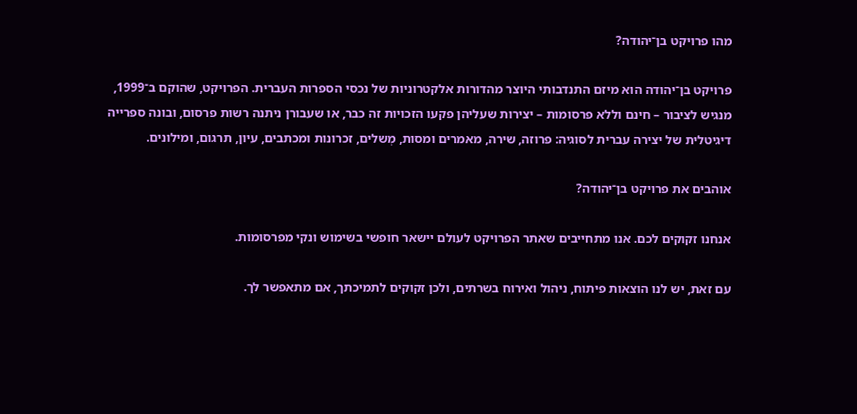מהו פרויקט בן־יהודה?

פרויקט בן־יהודה הוא מיזם התנדבותי היוצר מהדורות אלקטרוניות של נכסי הספרות העברית. הפרויקט, שהוקם ב־1999, מנגיש לציבור – חינם וללא פרסומות – יצירות שעליהן פקעו הזכויות זה כבר, או שעבורן ניתנה רשות פרסום, ובונה ספרייה דיגיטלית של יצירה עברית לסוגיה: פרוזה, שירה, מאמרים ומסות, מְשלים, זכרונות ומכתבים, עיון, תרגום, ומילונים.

אוהבים את פרויקט בן־יהודה?

אנחנו זקוקים לכם. אנו מתחייבים שאתר הפרויקט לעולם יישאר חופשי בשימוש ונקי מפרסומות.

עם זאת, יש לנו הוצאות פיתוח, ניהול ואירוח בשרתים, ולכן זקוקים לתמיכתך, אם מתאפשר לך.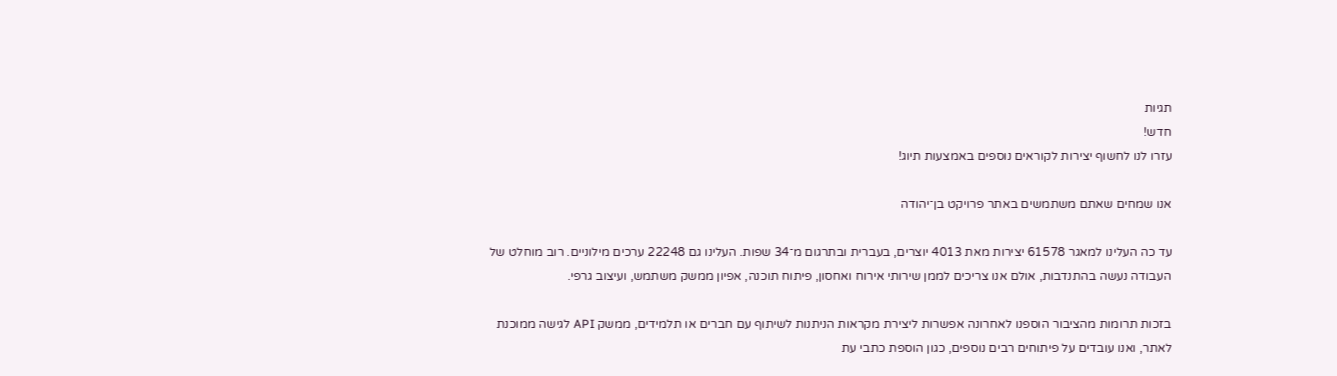תגיות
חדש!
עזרו לנו לחשוף יצירות לקוראים נוספים באמצעות תיוג!

אנו שמחים שאתם משתמשים באתר פרויקט בן־יהודה

עד כה העלינו למאגר 61578 יצירות מאת 4013 יוצרים, בעברית ובתרגום מ־34 שפות. העלינו גם 22248 ערכים מילוניים. רוב מוחלט של העבודה נעשה בהתנדבות, אולם אנו צריכים לממן שירותי אירוח ואחסון, פיתוח תוכנה, אפיון ממשק משתמש, ועיצוב גרפי.

בזכות תרומות מהציבור הוספנו לאחרונה אפשרות ליצירת מקראות הניתנות לשיתוף עם חברים או תלמידים, ממשק API לגישה ממוכנת לאתר, ואנו עובדים על פיתוחים רבים נוספים, כגון הוספת כתבי עת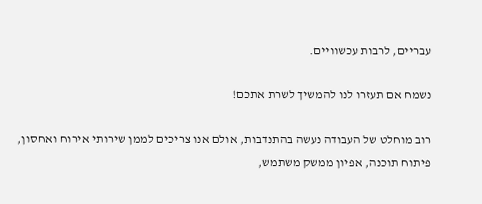עבריים, לרבות עכשוויים.

נשמח אם תעזרו לנו להמשיך לשרת אתכם!

רוב מוחלט של העבודה נעשה בהתנדבות, אולם אנו צריכים לממן שירותי אירוח ואחסון, פיתוח תוכנה, אפיון ממשק משתמש,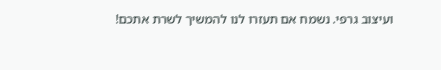ועיצוב גרפי. נשמח אם תעזרו לנו להמשיך לשרת אתכם!